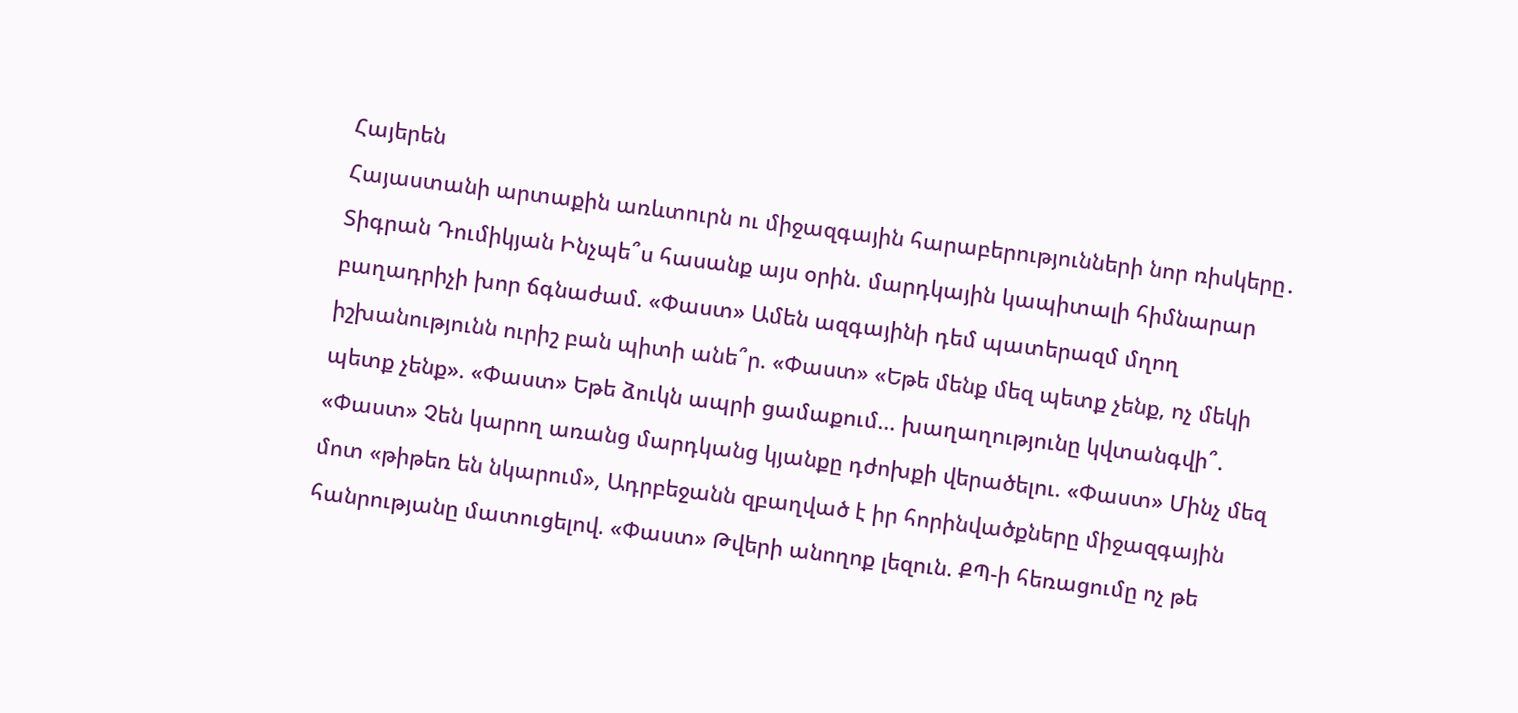Հայերեն
Հայաստանի արտաքին առևտուրն ու միջազգային հարաբերությունների նոր ռիսկերը․ Տիգրան Դումիկյան Ինչպե՞ս հասանք այս օրին. մարդկային կապիտալի հիմնարար բաղադրիչի խոր ճգնաժամ. «Փաստ» Ամեն ազգայինի դեմ պատերազմ մղող իշխանությունն ուրիշ բան պիտի անե՞ր. «Փաստ» «Եթե մենք մեզ պետք չենք, ոչ մեկի պետք չենք». «Փաստ» Եթե ձուկն ապրի ցամաքում... խաղաղությունը կվտանգվի՞. «Փաստ» Չեն կարող առանց մարդկանց կյանքը դժոխքի վերածելու. «Փաստ» Մինչ մեզ մոտ «թիթեռ են նկարում», Ադրբեջանն զբաղված է իր հորինվածքները միջազգային հանրությանը մատուցելով. «Փաստ» Թվերի անողոք լեզուն. ՔՊ-ի հեռացումը ոչ թե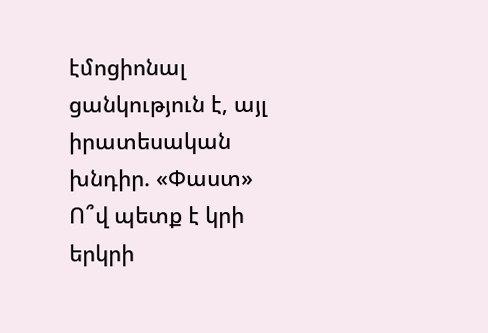էմոցիոնալ ցանկություն է, այլ իրատեսական խնդիր. «Փաստ» Ո՞վ պետք է կրի երկրի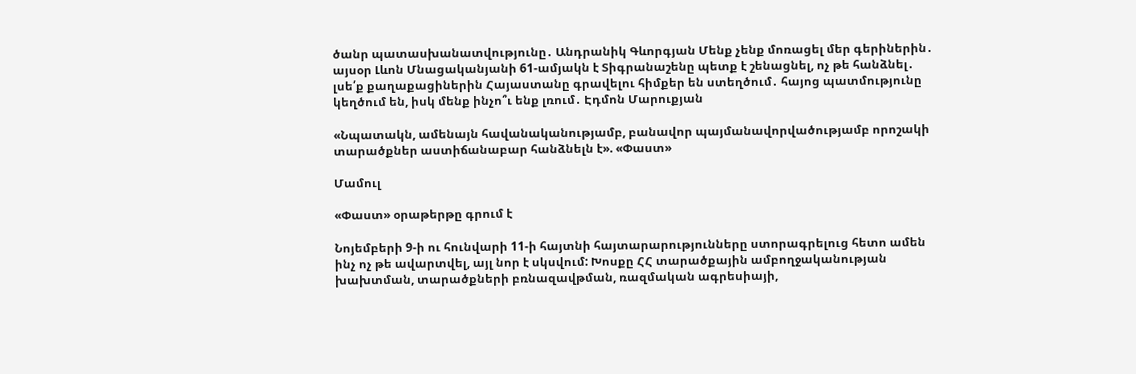ծանր պատասխանատվությունը․ Անդրանիկ Գևորգյան Մենք չենք մոռացել մեր գերիներին․ այսօր Լևոն Մնացականյանի 61-ամյակն է Տիգրանաշենը պետք է շենացնել, ոչ թե հանձնել․ լսե՛ք քաղաքացիներին Հայաստանը գրավելու հիմքեր են ստեղծում․ հայոց պատմությունը կեղծում են, իսկ մենք ինչո՞ւ ենք լռում․ Էդմոն Մարուքյան

«Նպատակն, ամենայն հավանականությամբ, բանավոր պայմանավորվածությամբ որոշակի տարածքներ աստիճանաբար հանձնելն է». «Փաստ»

Մամուլ

«Փաստ» օրաթերթը գրում է

Նոյեմբերի 9-ի ու հունվարի 11-ի հայտնի հայտարարությունները ստորագրելուց հետո ամեն ինչ ոչ թե ավարտվել, այլ նոր է սկսվում: Խոսքը ՀՀ տարածքային ամբողջականության խախտման, տարածքների բռնազավթման, ռազմական ագրեսիայի,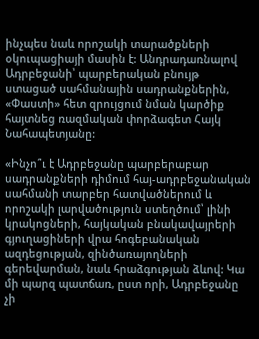ինչպես նաև որոշակի տարածքների օկուպացիայի մասին է: Անդրադառնալով Ադրբեջանի՝ պարբերական բնույթ ստացած սահմանային սադրանքներին, «Փաստի» հետ զրույցում նման կարծիք հայտնեց ռազմական փորձագետ Հայկ Նահապետյանը:

«Ինչո՞ւ է Ադրբեջանը պարբերաբար սադրանքների դիմում հայ-ադրբեջանական սահմանի տարբեր հատվածներում և որոշակի լարվածություն ստեղծում՝ լինի կրակոցների, հայկական բնակավայրերի գյուղացիների վրա հոգեբանական ազդեցության, զինծառայողների գերեվարման, նաև հրաձգության ձևով: Կա մի պարզ պատճառ, ըստ որի, Ադրբեջանը չի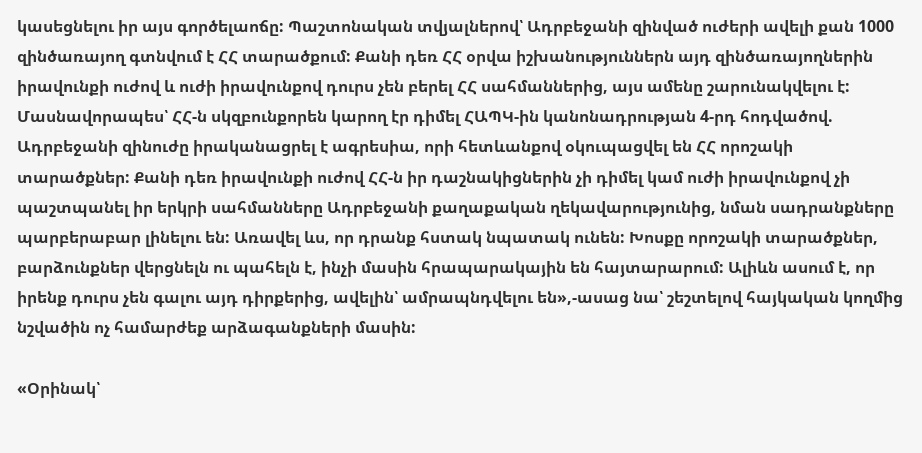կասեցնելու իր այս գործելաոճը: Պաշտոնական տվյալներով՝ Ադրբեջանի զինված ուժերի ավելի քան 1000 զինծառայող գտնվում է ՀՀ տարածքում: Քանի դեռ ՀՀ օրվա իշխանություններն այդ զինծառայողներին իրավունքի ուժով և ուժի իրավունքով դուրս չեն բերել ՀՀ սահմաններից, այս ամենը շարունակվելու է: Մասնավորապես՝ ՀՀ-ն սկզբունքորեն կարող էր դիմել ՀԱՊԿ-ին կանոնադրության 4-րդ հոդվածով. Ադրբեջանի զինուժը իրականացրել է ագրեսիա, որի հետևանքով օկուպացվել են ՀՀ որոշակի տարածքներ: Քանի դեռ իրավունքի ուժով ՀՀ-ն իր դաշնակիցներին չի դիմել կամ ուժի իրավունքով չի պաշտպանել իր երկրի սահմանները Ադրբեջանի քաղաքական ղեկավարությունից, նման սադրանքները պարբերաբար լինելու են: Առավել ևս, որ դրանք հստակ նպատակ ունեն: Խոսքը որոշակի տարածքներ, բարձունքներ վերցնելն ու պահելն է, ինչի մասին հրապարակային են հայտարարում: Ալիևն ասում է, որ իրենք դուրս չեն գալու այդ դիրքերից, ավելին՝ ամրապնդվելու են»,-ասաց նա՝ շեշտելով հայկական կողմից նշվածին ոչ համարժեք արձագանքների մասին:

«Օրինակ՝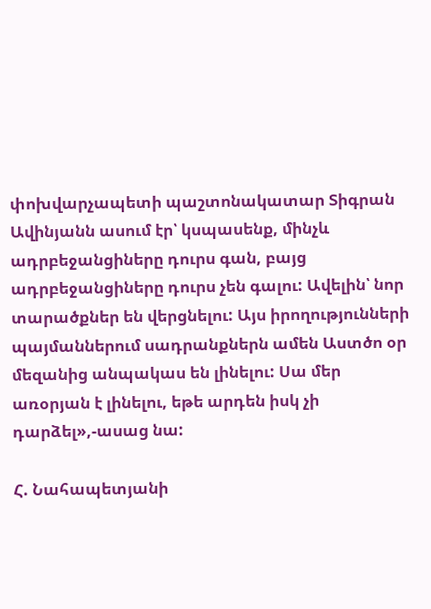փոխվարչապետի պաշտոնակատար Տիգրան Ավինյանն ասում էր՝ կսպասենք, մինչև ադրբեջանցիները դուրս գան, բայց ադրբեջանցիները դուրս չեն գալու: Ավելին՝ նոր տարածքներ են վերցնելու: Այս իրողությունների պայմաններում սադրանքներն ամեն Աստծո օր մեզանից անպակաս են լինելու: Սա մեր առօրյան է լինելու, եթե արդեն իսկ չի դարձել»,-ասաց նա:

Հ. Նահապետյանի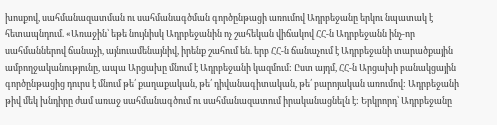խոսքով, սահմանազատման ու սահմանագծման գործընթացի առումով Ադրբեջանը երկու նպատակ է հետապնդում. «Առաջին՝ եթե նույնիսկ Ադրբեջանին ոչ շահեկան վիճակով ՀՀ-ն Ադրբեջանն ինչ-որ սահմաններով ճանաչի, այնուամենայնիվ, իրենք շահում են. երբ ՀՀ-ն ճանաչում է Ադրբեջանի տարածքային ամբողջականությունը, ապա Արցախը մնում է Ադրբեջանի կազմում: Ըստ այդմ, ՀՀ-ն Արցախի բանակցային գործընթացից դուրս է մնում թե՛ քաղաքական, թե՛ դիվանագիտական, թե՛ բարոյական առումով: Ադրբեջանի թիվ մեկ խնդիրը ժամ առաջ սահմանագծում ու սահմանազատում իրականացնելն է: Երկրորդ՝ Ադրբեջանը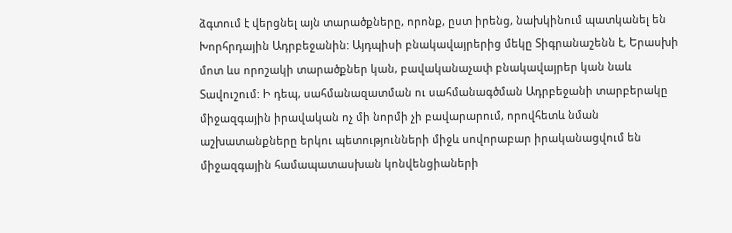ձգտում է վերցնել այն տարածքները, որոնք, ըստ իրենց, նախկինում պատկանել են Խորհրդային Ադրբեջանին: Այդպիսի բնակավայրերից մեկը Տիգրանաշենն է, Երասխի մոտ ևս որոշակի տարածքներ կան, բավականաչափ բնակավայրեր կան նաև Տավուշում: Ի դեպ, սահմանազատման ու սահմանագծման Ադրբեջանի տարբերակը միջազգային իրավական ոչ մի նորմի չի բավարարում, որովհետև նման աշխատանքները երկու պետությունների միջև սովորաբար իրականացվում են միջազգային համապատասխան կոնվենցիաների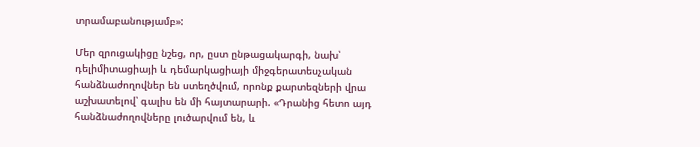տրամաբանությամբ»:

Մեր զրուցակիցը նշեց, որ, ըստ ընթացակարգի, նախ՝ դելիմիտացիայի և դեմարկացիայի միջգերատեսչական հանձնաժողովներ են ստեղծվում, որոնք քարտեզների վրա աշխատելով՝ գալիս են մի հայտարարի. «Դրանից հետո այդ հանձնաժողովները լուծարվում են, և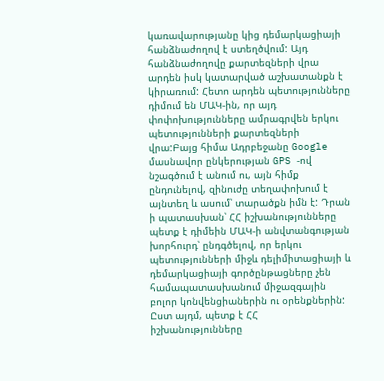կառավարությանը կից դեմարկացիայի հանձնաժողով է ստեղծվում: Այդ հանձնաժողովը քարտեզների վրա արդեն իսկ կատարված աշխատանքն է կիրառում: Հետո արդեն պետությունները դիմում են ՄԱԿ-ին, որ այդ փոփոխությունները ամրագրվեն երկու պետությունների քարտեզների վրա:Բայց հիմա Ադրբեջանը Google մասնավոր ընկերության GPS -ով նշագծում է անում ու, այն հիմք ընդունելով, զինուժը տեղափոխում է այնտեղ և ասում՝ տարածքն իմն է: Դրան ի պատասխան՝ ՀՀ իշխանությունները պետք է դիմեին ՄԱԿ-ի անվտանգության խորհուրդ՝ ընդգծելով, որ երկու պետությունների միջև դելիմիտացիայի և դեմարկացիայի գործընթացները չեն համապատասխանում միջազգային բոլոր կոնվենցիաներին ու օրենքներին: Ըստ այդմ, պետք է ՀՀ իշխանությունները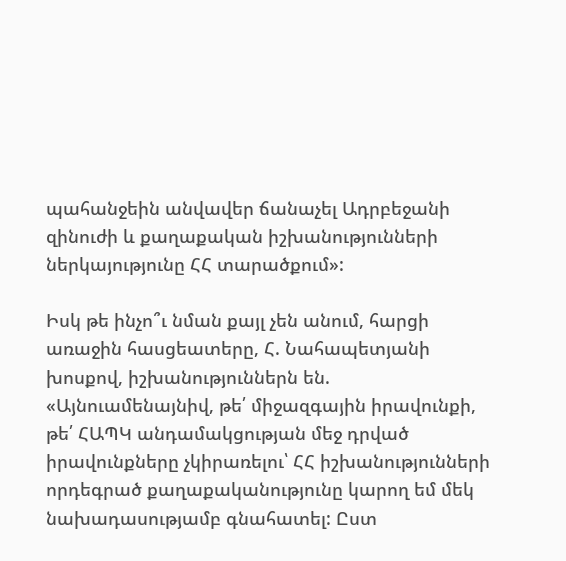պահանջեին անվավեր ճանաչել Ադրբեջանի զինուժի և քաղաքական իշխանությունների ներկայությունը ՀՀ տարածքում»:

Իսկ թե ինչո՞ւ նման քայլ չեն անում, հարցի առաջին հասցեատերը, Հ. Նահապետյանի խոսքով, իշխանություններն են. «Այնուամենայնիվ, թե՛ միջազգային իրավունքի, թե՛ ՀԱՊԿ անդամակցության մեջ դրված իրավունքները չկիրառելու՝ ՀՀ իշխանությունների որդեգրած քաղաքականությունը կարող եմ մեկ նախադասությամբ գնահատել: Ըստ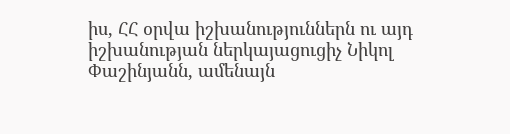իս, ՀՀ օրվա իշխանություններն ու այդ իշխանության ներկայացուցիչ Նիկոլ Փաշինյանն, ամենայն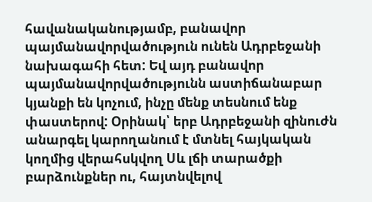հավանականությամբ, բանավոր պայմանավորվածություն ունեն Ադրբեջանի նախագահի հետ: Եվ այդ բանավոր պայմանավորվածությունն աստիճանաբար կյանքի են կոչում, ինչը մենք տեսնում ենք փաստերով: Օրինակ՝ երբ Ադրբեջանի զինուժն անարգել կարողանում է մտնել հայկական կողմից վերահսկվող Սև լճի տարածքի բարձունքներ ու, հայտնվելով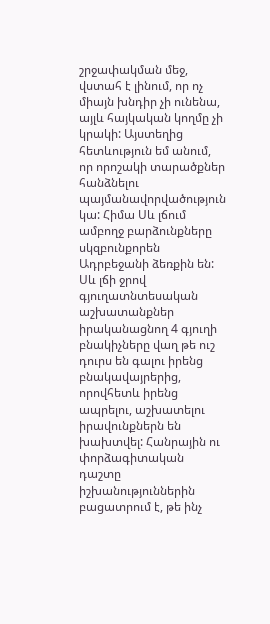շրջափակման մեջ, վստահ է լինում, որ ոչ միայն խնդիր չի ունենա, այլև հայկական կողմը չի կրակի: Այստեղից հետևություն եմ անում, որ որոշակի տարածքներ հանձնելու պայմանավորվածություն կա: Հիմա Սև լճում ամբողջ բարձունքները սկզբունքորեն Ադրբեջանի ձեռքին են: Սև լճի ջրով գյուղատնտեսական աշխատանքներ իրականացնող 4 գյուղի բնակիչները վաղ թե ուշ դուրս են գալու իրենց բնակավայրերից, որովհետև իրենց ապրելու, աշխատելու իրավունքներն են խախտվել: Հանրային ու փորձագիտական դաշտը իշխանություններին բացատրում է, թե ինչ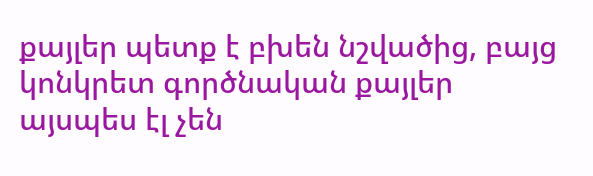քայլեր պետք է բխեն նշվածից, բայց կոնկրետ գործնական քայլեր այսպես էլ չեն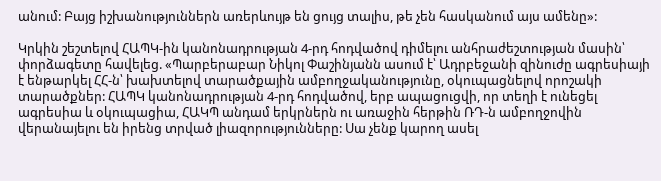անում: Բայց իշխանություններն առերևույթ են ցույց տալիս, թե չեն հասկանում այս ամենը»:

Կրկին շեշտելով ՀԱՊԿ-ին կանոնադրության 4-րդ հոդվածով դիմելու անհրաժեշտության մասին՝ փորձագետը հավելեց. «Պարբերաբար Նիկոլ Փաշինյանն ասում է՝ Ադրբեջանի զինուժը ագրեսիայի է ենթարկել ՀՀ-ն՝ խախտելով տարածքային ամբողջականությունը, օկուպացնելով որոշակի տարածքներ: ՀԱՊԿ կանոնադրության 4-րդ հոդվածով, երբ ապացուցվի, որ տեղի է ունեցել ագրեսիա և օկուպացիա, ՀԱԿՊ անդամ երկրներն ու առաջին հերթին ՌԴ-ն ամբողջովին վերանայելու են իրենց տրված լիազորությունները: Սա չենք կարող ասել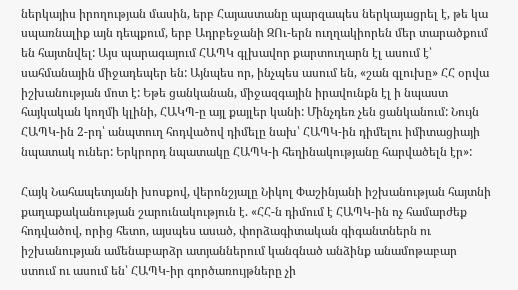ներկայիս իրողության մասին, երբ Հայաստանը պարզապես ներկայացրել է, թե կա սպառնալիք այն դեպքում, երբ Ադրբեջանի ԶՈւ-երն ուղղակիորեն մեր տարածքում են հայտնվել: Այս պարագայում ՀԱՊԿ գլխավոր քարտուղարն էլ ասում է՝ սահմանային միջադեպեր են: Այնպես որ, ինչպես ասում են, «շան գլուխը» ՀՀ օրվա իշխանության մոտ է: Եթե ցանկանան, միջազգային իրավունքն էլ ի նպաստ հայկական կողմի կլինի, ՀԱԿՊ-ը այլ քայլեր կանի: Մինչդեռ չեն ցանկանում: Նույն ՀԱՊԿ-ին 2-րդ՝ անպտուղ հոդվածով դիմելը նախ՝ ՀԱՊԿ-ին դիմելու իմիտացիայի նպատակ ուներ: Երկրորդ նպատակը ՀԱՊԿ-ի հեղինակությանը հարվածելն էր»:

Հայկ Նահապետյանի խոսքով, վերոնշյալը Նիկոլ Փաշինյանի իշխանության հայտնի քաղաքականության շարունակություն է. «ՀՀ-ն դիմում է ՀԱՊԿ-ին ոչ համարժեք հոդվածով, որից հետո, այսպես ասած, փորձագիտական գիգանտներն ու իշխանության ամենաբարձր ատյաններում կանգնած անձինք անամոթաբար ստում ու ասում են՝ ՀԱՊԿ-իր գործառույթները չի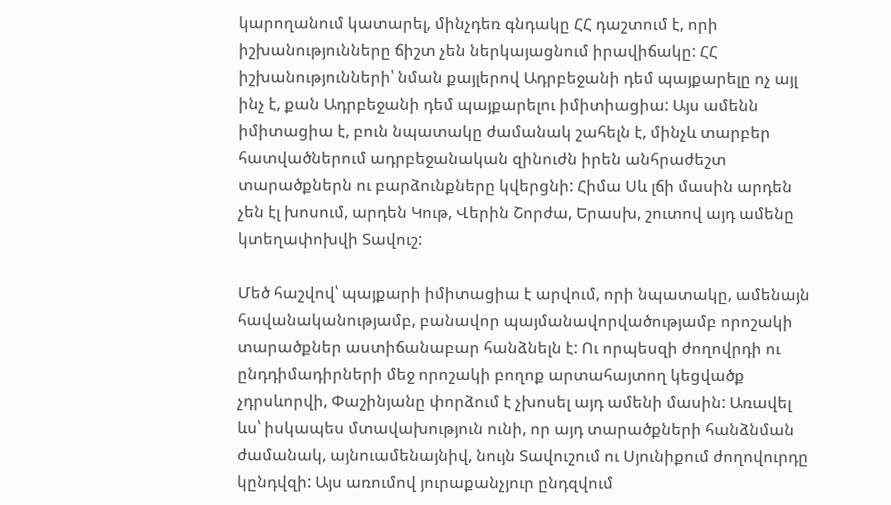կարողանում կատարել, մինչդեռ գնդակը ՀՀ դաշտում է, որի իշխանությունները ճիշտ չեն ներկայացնում իրավիճակը: ՀՀ իշխանությունների՝ նման քայլերով Ադրբեջանի դեմ պայքարելը ոչ այլ ինչ է, քան Ադրբեջանի դեմ պայքարելու իմիտիացիա: Այս ամենն իմիտացիա է, բուն նպատակը ժամանակ շահելն է, մինչև տարբեր հատվածներում ադրբեջանական զինուժն իրեն անհրաժեշտ տարածքներն ու բարձունքները կվերցնի: Հիմա Սև լճի մասին արդեն չեն էլ խոսում, արդեն Կութ, Վերին Շորժա, Երասխ, շուտով այդ ամենը կտեղափոխվի Տավուշ:

Մեծ հաշվով՝ պայքարի իմիտացիա է արվում, որի նպատակը, ամենայն հավանականությամբ, բանավոր պայմանավորվածությամբ որոշակի տարածքներ աստիճանաբար հանձնելն է: Ու որպեսզի ժողովրդի ու ընդդիմադիրների մեջ որոշակի բողոք արտահայտող կեցվածք չդրսևորվի, Փաշինյանը փորձում է չխոսել այդ ամենի մասին: Առավել ևս՝ իսկապես մտավախություն ունի, որ այդ տարածքների հանձնման ժամանակ, այնուամենայնիվ, նույն Տավուշում ու Սյունիքում ժողովուրդը կընդվզի: Այս առումով յուրաքանչյուր ընդզվում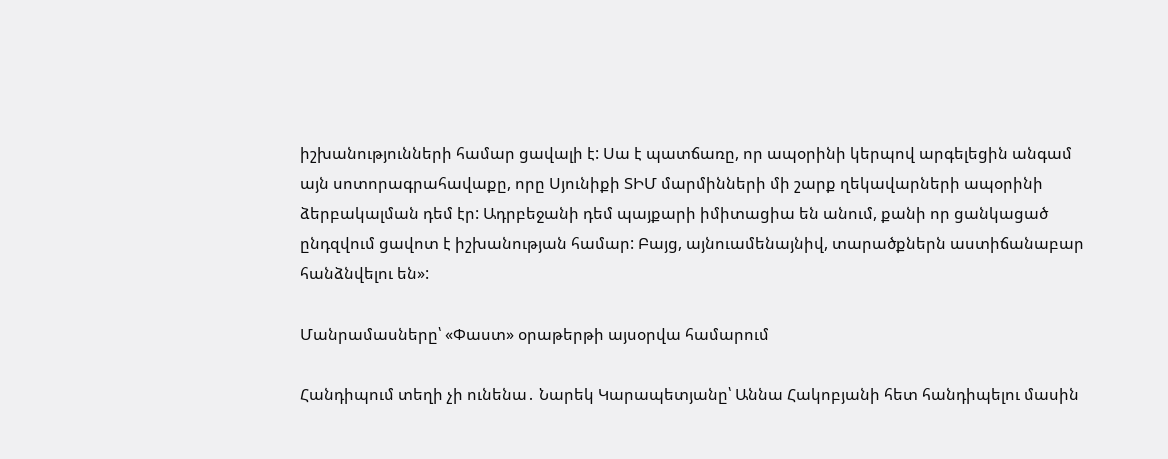իշխանությունների համար ցավալի է: Սա է պատճառը, որ ապօրինի կերպով արգելեցին անգամ այն սոտորագրահավաքը, որը Սյունիքի ՏԻՄ մարմինների մի շարք ղեկավարների ապօրինի ձերբակալման դեմ էր: Ադրբեջանի դեմ պայքարի իմիտացիա են անում, քանի որ ցանկացած ընդզվում ցավոտ է իշխանության համար: Բայց, այնուամենայնիվ, տարածքներն աստիճանաբար հանձնվելու են»:

Մանրամասները՝ «Փաստ» օրաթերթի այսօրվա համարում

Հանդիպում տեղի չի ունենա․ Նարեկ Կարապետյանը՝ Աննա Հակոբյանի հետ հանդիպելու մասին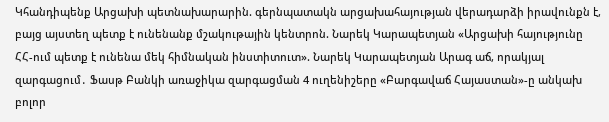Կհանդիպենք Արցախի պետնախարարին. գերնպատակն արցախահայության վերադարձի իրավունքն է, բայց այստեղ պետք է ունենանք մշակութային կենտրոն. Նարեկ Կարապետյան «Արցախի հայությունը ՀՀ-ում պետք է ունենա մեկ հիմնական ինստիտուտ». Նարեկ Կարապետյան Արագ աճ, որակյալ զարգացում․ Ֆասթ Բանկի առաջիկա զարգացման 4 ուղենիշերը «Բարգավաճ Հայաստան»-ը անկախ բոլոր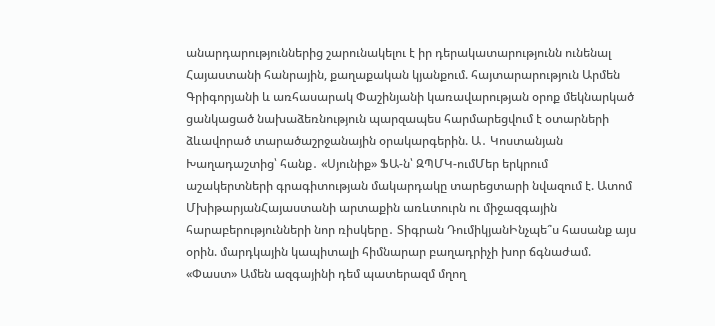անարդարություններից շարունակելու է իր դերակատարությունն ունենալ Հայաստանի հանրային, քաղաքական կյանքում. հայտարարություն Արմեն Գրիգորյանի և առհասարակ Փաշինյանի կառավարության օրոք մեկնարկած ցանկացած նախաձեռնություն պարզապես հարմարեցվում է օտարների ձևավորած տարածաշրջանային օրակարգերին. Ա․ Կոստանյան Խաղադաշտից՝ հանք․ «Սյունիք» ՖԱ-ն՝ ԶՊՄԿ-ումՄեր երկրում աշակերտների գրագիտության մակարդակը տարեցտարի նվազում է. Ատոմ ՄխիթարյանՀայաստանի արտաքին առևտուրն ու միջազգային հարաբերությունների նոր ռիսկերը․ Տիգրան ԴումիկյանԻնչպե՞ս հասանք այս օրին. մարդկային կապիտալի հիմնարար բաղադրիչի խոր ճգնաժամ. «Փաստ» Ամեն ազգայինի դեմ պատերազմ մղող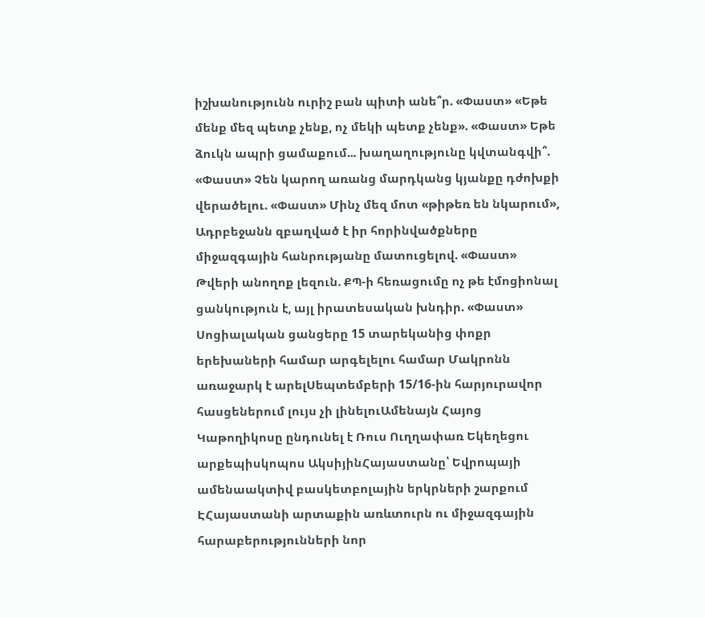իշխանությունն ուրիշ բան պիտի անե՞ր. «Փաստ» «Եթե մենք մեզ պետք չենք, ոչ մեկի պետք չենք». «Փաստ» Եթե ձուկն ապրի ցամաքում... խաղաղությունը կվտանգվի՞. «Փաստ» Չեն կարող առանց մարդկանց կյանքը դժոխքի վերածելու. «Փաստ» Մինչ մեզ մոտ «թիթեռ են նկարում», Ադրբեջանն զբաղված է իր հորինվածքները միջազգային հանրությանը մատուցելով. «Փաստ» Թվերի անողոք լեզուն. ՔՊ-ի հեռացումը ոչ թե էմոցիոնալ ցանկություն է, այլ իրատեսական խնդիր. «Փաստ» Սոցիալական ցանցերը 15 տարեկանից փոքր երեխաների համար արգելելու համար Մակրոնն առաջարկ է արելՍեպտեմբերի 15/16-ին հարյուրավոր հասցեներում լույս չի լինելուԱմենայն Հայոց Կաթողիկոսը ընդունել է Ռուս Ուղղափառ Եկեղեցու արքեպիսկոպոս ԱկսիյինՀայաստանը՝ Եվրոպայի ամենաակտիվ բասկետբոլային երկրների շարքում ԷՀայաստանի արտաքին առևտուրն ու միջազգային հարաբերությունների նոր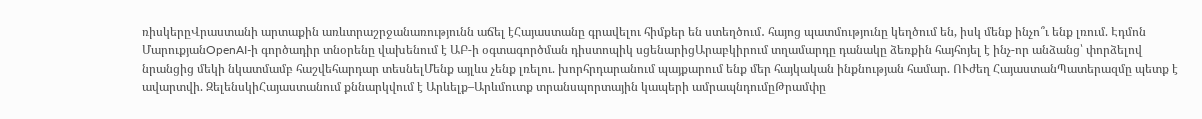ռիսկերըՎրաստանի արտաքին առևտրաշրջանառությունն աճել էՀայաստանը գրավելու հիմքեր են ստեղծում․ հայոց պատմությունը կեղծում են, իսկ մենք ինչո՞ւ ենք լռում. Էդմոն ՄարուքյանOpenAI-ի գործադիր տնօրենը վախենում է ԱԲ-ի օգտագործման դիստոպիկ սցենարիցԱրաբկիրում տղամարդը դանակը ձեռքին հայհոյել է ինչ-որ անձանց՝ փորձելով նրանցից մեկի նկատմամբ հաշվեհարդար տեսնելՄենք այլևս չենք լռելու. խորհրդարանում պայքարում ենք մեր հայկական ինքնության համար. ՈՒժեղ ՀայաստանՊատերազմը պետք է ավարտվի. ԶելենսկիՀայաստանում քննարկվում է Արևելք–Արևմուտք տրանսպորտային կապերի ամրապնդումըԹրամփը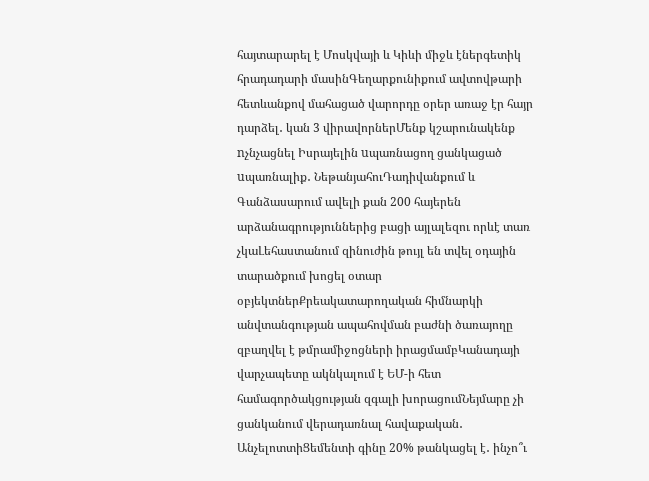հայտարարել է Մոսկվայի և Կիևի միջև էներգետիկ հրադադարի մասինԳեղարքունիքում ավտովթարի հետևանքով մահացած վարորդը օրեր առաջ էր հայր դարձել․ կան 3 վիրավորներՄենք կշարունակենք nչնչացնել Իսրայելին uպառնացող ցանկացած uպառնալիք․ ՆեթանյահուԴադիվանքում և Գանձասարում ավելի քան 200 հայերեն արձանագրություններից բացի այլալեզու որևէ տառ չկաԼեհաստանում զինուժին թույլ են տվել օդային տարածքում խոցել օտար օբյեկտներՔրեակատարողական հիմնարկի անվտանգության ապահովման բաժնի ծառայողը զբաղվել է թմրամիջոցների իրացմամբԿանադայի վարչապետը ակնկալում է ԵՄ-ի հետ համագործակցության զգալի խորացումՆեյմարը չի ցանկանում վերադառնալ հավաքական․ ԱնչելոտտիՑեմենտի գինը 20% թանկացել է․ ինչո՞ւ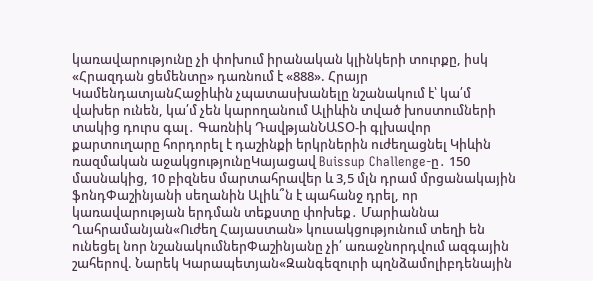կառավարությունը չի փոխում իրանական կլինկերի տուրքը, իսկ «Հրազդան ցեմենտը» դառնում է «888». Հրայր ԿամենդատյանՀաջիևին չպատասխանելը նշանակում է՝ կա՛մ վախեր ունեն, կա՛մ չեն կարողանում Ալիևին տված խոստումների տակից դուրս գալ․ Գառնիկ ԴավթյանՆԱՏՕ-ի գլխավոր քարտուղարը հորդորել է դաշինքի երկրներին ուժեղացնել Կիևին ռազմական աջակցությունըԿայացավ Buissup Challenge-ը․ 150 մասնակից, 10 բիզնես մարտահրավեր և 3,5 մլն դրամ մրցանակային ֆոնդՓաշինյանի սեղանին Ալիև՞ն է պահանջ դրել, որ կառավարության երդման տեքստը փոխեք․ Մարիաննա Ղահրամանյան«Ուժեղ Հայաստան» կուսակցությունում տեղի են ունեցել նոր նշանակումներՓաշինյանը չի՛ առաջնորդվում ազգային շահերով. Նարեկ Կարապետյան«Զանգեզուրի պղնձամոլիբդենային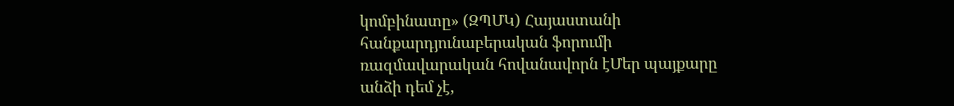կոմբինատը» (ԶՊՄԿ) Հայաստանի հանքարդյունաբերական ֆորումի ռազմավարական հովանավորն էՄեր պայքարը անձի դեմ չէ,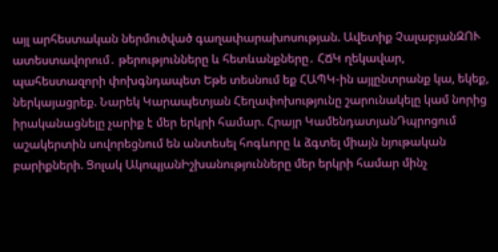այլ արհեստական ներմուծված գաղափարախոսության. Ավետիք ՉալաբյանԶՈՒ ատեստավորում․ թերությունները և հետևանքները․ ՀՃԿ ղեկավար, պահեստազորի փոխգնդապետ Եթե տեսնում եք ՀԱՊԿ-ին այլընտրանք կա, եկեք, ներկայացրեք. Նարեկ Կարապետյան Հեղափոխությունը շարունակելը կամ նորից իրականացնելը չարիք է մեր երկրի համար. Հրայր ԿամենդատյանԴպրոցում աշակերտին սովորեցնում են անտեսել հոգևորը և ձգտել միայն նյութական բարիքների. Ցոլակ ԱկոպյանԻշխանությունները մեր երկրի համար մինչ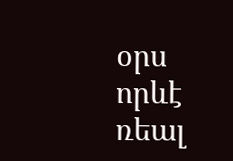օրս որևէ ռեալ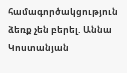համագործակցություն ձեռք չեն բերել. Աննա Կոստանյան